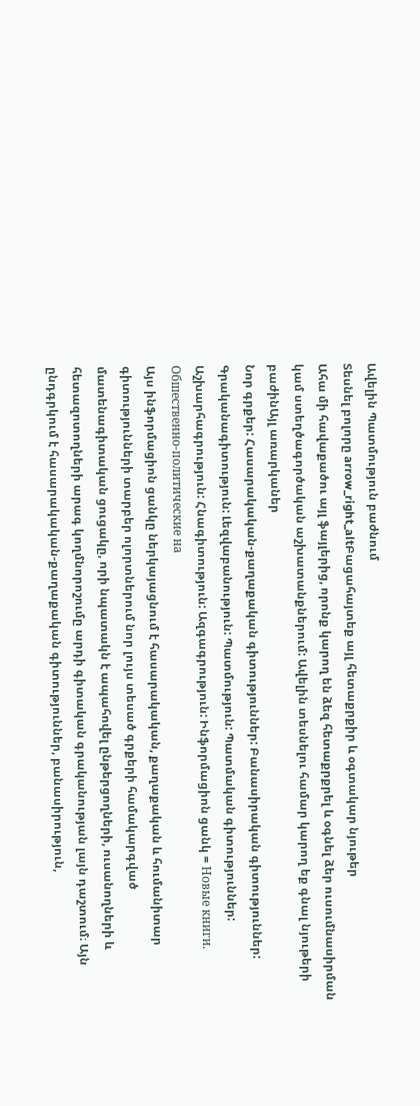Ավելին Պատմություն բաժնում
Տեսնել բոլորը arrow_right_altԲացահայտեք այլ հետաքրքիր և օգտակար նյութեր
Ահա մի հավաքածու այլ ֆայլերից, որոնք կարող են ձեզ հետաքրքրել և օգնել ձեր ուսումնասիրման կամ ստեղծագործական աշխատանքներում: Ավելին տեսնելու համար կարող եք գնալ նյութերի բաժինԱյլ առարկաներ
Նոր գրքեր: Հասարակական-քաղաքական գիտություններ: Բանասիրական գիտություններ: Գրականագիտություն: Լեզվաբանություն: Պատմություն: Պատմական գիտություններ: Աշխարհագրություն: Հնագիտություն: Ազգագրություն: Ինֆորմացիոն ցանկ = Новые книги. Обшественно-политические на
Այս ինֆորմացիոն ցանկը ներկայացնում է հասարակական, քաղաքական և հումանիտար գիտությունների տարբեր ոլորտներում նոր լույս տեսած գրքերի համակարգված մատենագիտական ցուցակը, որի նպատակն է ապահովել ընթերցողների, ուսանողների և հետազոտողների արագ կողմնորոշումը արդի գիտական գրականության լայն դաշտում։ Այն ընդգրկում է հասարակական-քաղաքական գիտություններ, բանասիրություն,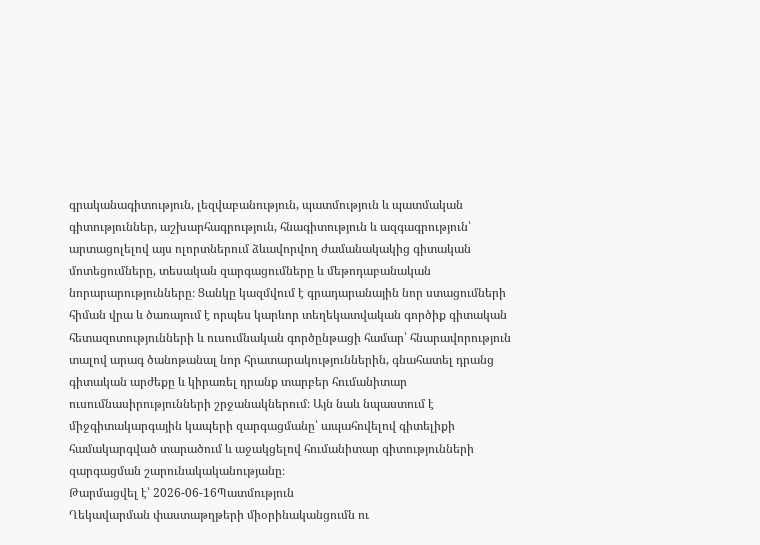գրականագիտություն, լեզվաբանություն, պատմություն և պատմական գիտություններ, աշխարհագրություն, հնագիտություն և ազգագրություն՝ արտացոլելով այս ոլորտներում ձևավորվող ժամանակակից գիտական մոտեցումները, տեսական զարգացումները և մեթոդաբանական նորարարությունները։ Ցանկը կազմվում է գրադարանային նոր ստացումների հիման վրա և ծառայում է որպես կարևոր տեղեկատվական գործիք գիտական հետազոտությունների և ուսումնական գործընթացի համար՝ հնարավորություն տալով արագ ծանոթանալ նոր հրատարակություններին, գնահատել դրանց գիտական արժեքը և կիրառել դրանք տարբեր հումանիտար ուսումնասիրությունների շրջանակներում։ Այն նաև նպաստում է միջգիտակարգային կապերի զարգացմանը՝ ապահովելով գիտելիքի համակարգված տարածում և աջակցելով հումանիտար գիտությունների զարգացման շարունակականությանը։
Թարմացվել է՝ 2026-06-16Պատմություն
Ղեկավարման փաստաթղթերի միօրինականցումն ու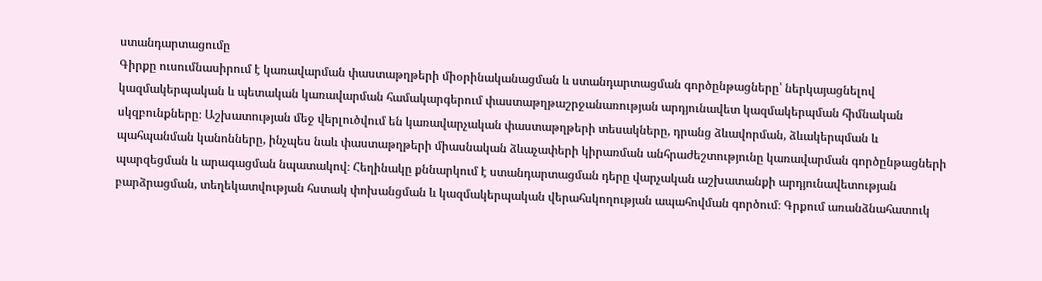ստանդարտացումը
Գիրքը ուսումնասիրում է կառավարման փաստաթղթերի միօրինականացման և ստանդարտացման գործընթացները՝ ներկայացնելով կազմակերպական և պետական կառավարման համակարգերում փաստաթղթաշրջանառության արդյունավետ կազմակերպման հիմնական սկզբունքները։ Աշխատության մեջ վերլուծվում են կառավարչական փաստաթղթերի տեսակները, դրանց ձևավորման, ձևակերպման և պահպանման կանոնները, ինչպես նաև փաստաթղթերի միասնական ձևաչափերի կիրառման անհրաժեշտությունը կառավարման գործընթացների պարզեցման և արագացման նպատակով։ Հեղինակը քննարկում է ստանդարտացման դերը վարչական աշխատանքի արդյունավետության բարձրացման, տեղեկատվության հստակ փոխանցման և կազմակերպական վերահսկողության ապահովման գործում։ Գրքում առանձնահատուկ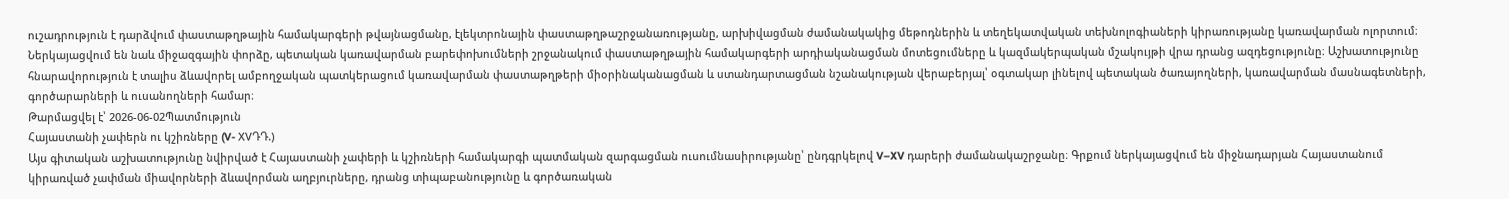ուշադրություն է դարձվում փաստաթղթային համակարգերի թվայնացմանը, էլեկտրոնային փաստաթղթաշրջանառությանը, արխիվացման ժամանակակից մեթոդներին և տեղեկատվական տեխնոլոգիաների կիրառությանը կառավարման ոլորտում։ Ներկայացվում են նաև միջազգային փորձը, պետական կառավարման բարեփոխումների շրջանակում փաստաթղթային համակարգերի արդիականացման մոտեցումները և կազմակերպական մշակույթի վրա դրանց ազդեցությունը։ Աշխատությունը հնարավորություն է տալիս ձևավորել ամբողջական պատկերացում կառավարման փաստաթղթերի միօրինականացման և ստանդարտացման նշանակության վերաբերյալ՝ օգտակար լինելով պետական ծառայողների, կառավարման մասնագետների, գործարարների և ուսանողների համար։
Թարմացվել է՝ 2026-06-02Պատմություն
Հայաստանի չափերն ու կշիռները (V- XVԴԴ.)
Այս գիտական աշխատությունը նվիրված է Հայաստանի չափերի և կշիռների համակարգի պատմական զարգացման ուսումնասիրությանը՝ ընդգրկելով V–XV դարերի ժամանակաշրջանը։ Գրքում ներկայացվում են միջնադարյան Հայաստանում կիրառված չափման միավորների ձևավորման աղբյուրները, դրանց տիպաբանությունը և գործառական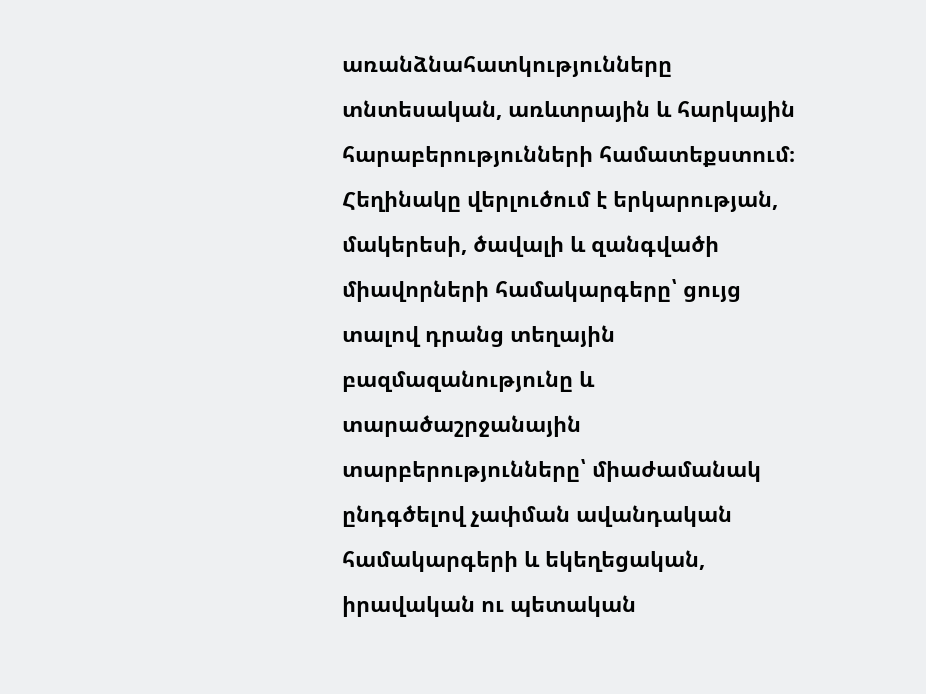առանձնահատկությունները տնտեսական, առևտրային և հարկային հարաբերությունների համատեքստում։ Հեղինակը վերլուծում է երկարության, մակերեսի, ծավալի և զանգվածի միավորների համակարգերը՝ ցույց տալով դրանց տեղային բազմազանությունը և տարածաշրջանային տարբերությունները՝ միաժամանակ ընդգծելով չափման ավանդական համակարգերի և եկեղեցական, իրավական ու պետական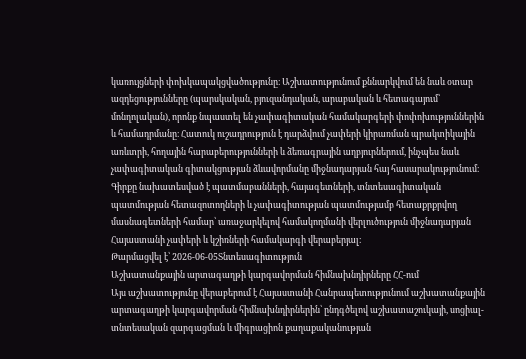կառույցների փոխկապակցվածությունը։ Աշխատությունում քննարկվում են նաև օտար ազդեցությունները (պարսկական, բյուզանդական, արաբական և հետագայում՝ մոնղոլական), որոնք նպաստել են չափագիտական համակարգերի փոփոխություններին և համադրմանը։ Հատուկ ուշադրություն է դարձվում չափերի կիրառման պրակտիկային առևտրի, հողային հարաբերությունների և ձեռագրային աղբյուրներում, ինչպես նաև չափագիտական գիտակցության ձևավորմանը միջնադարյան հայ հասարակությունում։ Գիրքը նախատեսված է պատմաբանների, հայագետների, տնտեսագիտական պատմության հետազոտողների և չափագիտության պատմությամբ հետաքրքրվող մասնագետների համար՝ առաջարկելով համակողմանի վերլուծություն միջնադարյան Հայաստանի չափերի և կշիռների համակարգի վերաբերյալ։
Թարմացվել է՝ 2026-06-05Տնտեսագիտություն
Աշխատանքային արտագաղթի կարգավորման հիմնախնդիրները ՀՀ-ում
Այս աշխատությունը վերաբերում է Հայաստանի Հանրապետությունում աշխատանքային արտագաղթի կարգավորման հիմնախնդիրներին՝ ընդգծելով աշխատաշուկայի, սոցիալ-տնտեսական զարգացման և միգրացիոն քաղաքականության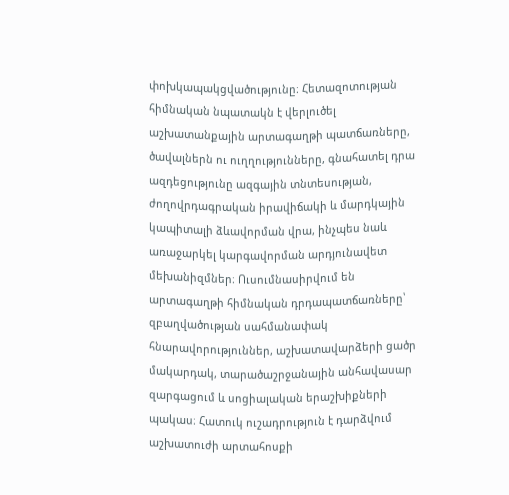փոխկապակցվածությունը։ Հետազոտության հիմնական նպատակն է վերլուծել աշխատանքային արտագաղթի պատճառները, ծավալներն ու ուղղությունները, գնահատել դրա ազդեցությունը ազգային տնտեսության, ժողովրդագրական իրավիճակի և մարդկային կապիտալի ձևավորման վրա, ինչպես նաև առաջարկել կարգավորման արդյունավետ մեխանիզմներ։ Ուսումնասիրվում են արտագաղթի հիմնական դրդապատճառները՝ զբաղվածության սահմանափակ հնարավորություններ, աշխատավարձերի ցածր մակարդակ, տարածաշրջանային անհավասար զարգացում և սոցիալական երաշխիքների պակաս։ Հատուկ ուշադրություն է դարձվում աշխատուժի արտահոսքի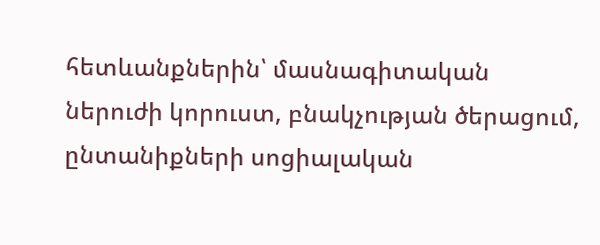հետևանքներին՝ մասնագիտական ներուժի կորուստ, բնակչության ծերացում, ընտանիքների սոցիալական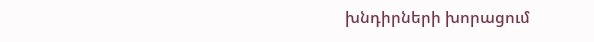խնդիրների խորացում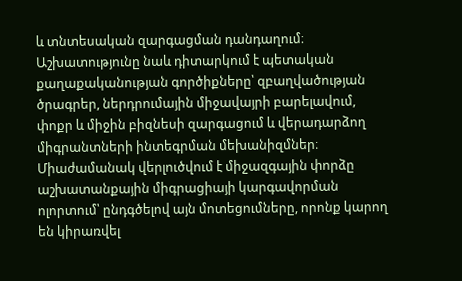և տնտեսական զարգացման դանդաղում։ Աշխատությունը նաև դիտարկում է պետական քաղաքականության գործիքները՝ զբաղվածության ծրագրեր, ներդրումային միջավայրի բարելավում, փոքր և միջին բիզնեսի զարգացում և վերադարձող միգրանտների ինտեգրման մեխանիզմներ։ Միաժամանակ վերլուծվում է միջազգային փորձը աշխատանքային միգրացիայի կարգավորման ոլորտում՝ ընդգծելով այն մոտեցումները, որոնք կարող են կիրառվել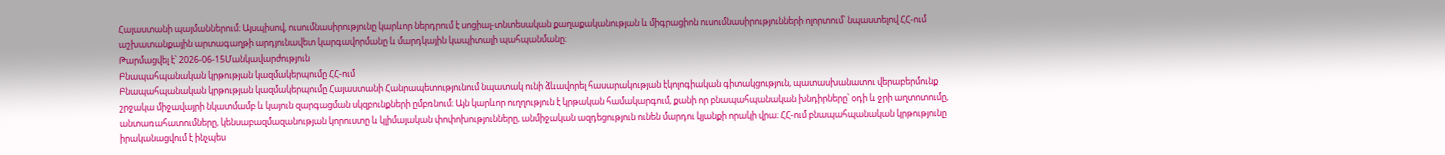Հայաստանի պայմաններում։ Այսպիսով, ուսումնասիրությունը կարևոր ներդրում է սոցիալ-տնտեսական քաղաքականության և միգրացիոն ուսումնասիրությունների ոլորտում՝ նպաստելով ՀՀ-ում աշխատանքային արտագաղթի արդյունավետ կարգավորմանը և մարդկային կապիտալի պահպանմանը։
Թարմացվել է՝ 2026-06-15Մանկավարժություն
Բնապահպանական կրթության կազմակերպումը ՀՀ-ում
Բնապահպանական կրթության կազմակերպումը Հայաստանի Հանրապետությունում նպատակ ունի ձևավորել հասարակության էկոլոգիական գիտակցություն, պատասխանատու վերաբերմունք շրջակա միջավայրի նկատմամբ և կայուն զարգացման սկզբունքների ըմբռնում։ Այն կարևոր ուղղություն է կրթական համակարգում, քանի որ բնապահպանական խնդիրները՝ օդի և ջրի աղտոտումը, անտառահատումները, կենսաբազմազանության կորուստը և կլիմայական փոփոխությունները, անմիջական ազդեցություն ունեն մարդու կյանքի որակի վրա։ ՀՀ-ում բնապահպանական կրթությունը իրականացվում է ինչպես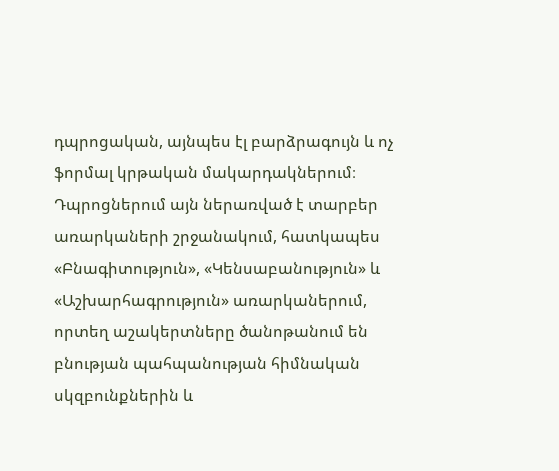դպրոցական, այնպես էլ բարձրագույն և ոչ ֆորմալ կրթական մակարդակներում։ Դպրոցներում այն ներառված է տարբեր առարկաների շրջանակում, հատկապես «Բնագիտություն», «Կենսաբանություն» և «Աշխարհագրություն» առարկաներում, որտեղ աշակերտները ծանոթանում են բնության պահպանության հիմնական սկզբունքներին և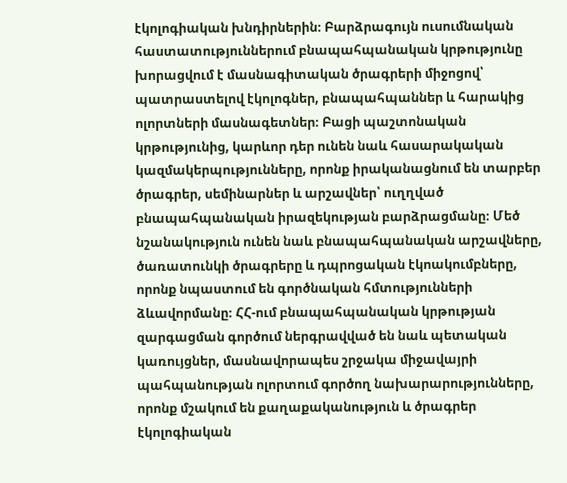էկոլոգիական խնդիրներին։ Բարձրագույն ուսումնական հաստատություններում բնապահպանական կրթությունը խորացվում է մասնագիտական ծրագրերի միջոցով՝ պատրաստելով էկոլոգներ, բնապահպաններ և հարակից ոլորտների մասնագետներ։ Բացի պաշտոնական կրթությունից, կարևոր դեր ունեն նաև հասարակական կազմակերպությունները, որոնք իրականացնում են տարբեր ծրագրեր, սեմինարներ և արշավներ՝ ուղղված բնապահպանական իրազեկության բարձրացմանը։ Մեծ նշանակություն ունեն նաև բնապահպանական արշավները, ծառատունկի ծրագրերը և դպրոցական էկոակումբները, որոնք նպաստում են գործնական հմտությունների ձևավորմանը։ ՀՀ-ում բնապահպանական կրթության զարգացման գործում ներգրավված են նաև պետական կառույցներ, մասնավորապես շրջակա միջավայրի պահպանության ոլորտում գործող նախարարությունները, որոնք մշակում են քաղաքականություն և ծրագրեր էկոլոգիական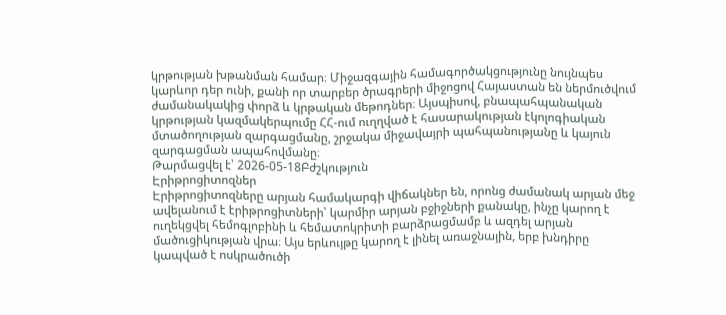կրթության խթանման համար։ Միջազգային համագործակցությունը նույնպես կարևոր դեր ունի, քանի որ տարբեր ծրագրերի միջոցով Հայաստան են ներմուծվում ժամանակակից փորձ և կրթական մեթոդներ։ Այսպիսով, բնապահպանական կրթության կազմակերպումը ՀՀ-ում ուղղված է հասարակության էկոլոգիական մտածողության զարգացմանը, շրջակա միջավայրի պահպանությանը և կայուն զարգացման ապահովմանը։
Թարմացվել է՝ 2026-05-18Բժշկություն
Էրիթրոցիտոզներ
Էրիթրոցիտոզները արյան համակարգի վիճակներ են, որոնց ժամանակ արյան մեջ ավելանում է էրիթրոցիտների՝ կարմիր արյան բջիջների քանակը, ինչը կարող է ուղեկցվել հեմոգլոբինի և հեմատոկրիտի բարձրացմամբ և ազդել արյան մածուցիկության վրա։ Այս երևույթը կարող է լինել առաջնային, երբ խնդիրը կապված է ոսկրածուծի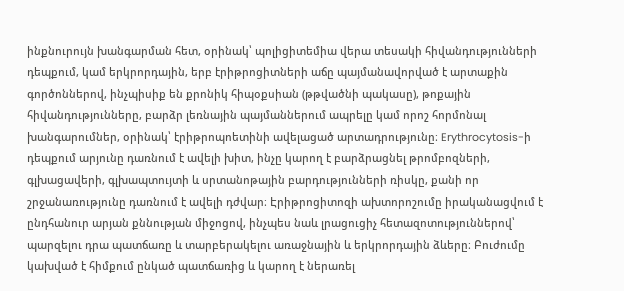ինքնուրույն խանգարման հետ, օրինակ՝ պոլիցիտեմիա վերա տեսակի հիվանդությունների դեպքում, կամ երկրորդային, երբ էրիթրոցիտների աճը պայմանավորված է արտաքին գործոններով, ինչպիսիք են քրոնիկ հիպօքսիան (թթվածնի պակասը), թոքային հիվանդությունները, բարձր լեռնային պայմաններում ապրելը կամ որոշ հորմոնալ խանգարումներ, օրինակ՝ էրիթրոպոետինի ավելացած արտադրությունը։ Erythrocytosis-ի դեպքում արյունը դառնում է ավելի խիտ, ինչը կարող է բարձրացնել թրոմբոզների, գլխացավերի, գլխապտույտի և սրտանոթային բարդությունների ռիսկը, քանի որ շրջանառությունը դառնում է ավելի դժվար։ Էրիթրոցիտոզի ախտորոշումը իրականացվում է ընդհանուր արյան քննության միջոցով, ինչպես նաև լրացուցիչ հետազոտություններով՝ պարզելու դրա պատճառը և տարբերակելու առաջնային և երկրորդային ձևերը։ Բուժումը կախված է հիմքում ընկած պատճառից և կարող է ներառել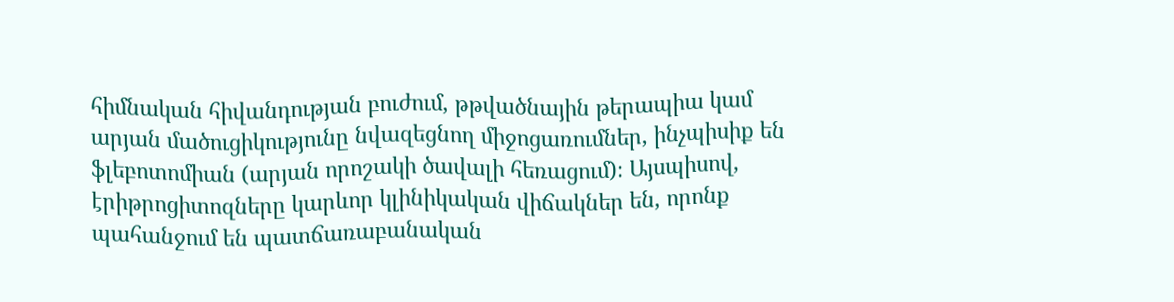հիմնական հիվանդության բուժում, թթվածնային թերապիա կամ արյան մածուցիկությունը նվազեցնող միջոցառումներ, ինչպիսիք են ֆլեբոտոմիան (արյան որոշակի ծավալի հեռացում)։ Այսպիսով, էրիթրոցիտոզները կարևոր կլինիկական վիճակներ են, որոնք պահանջում են պատճառաբանական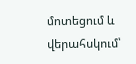մոտեցում և վերահսկում՝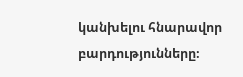կանխելու հնարավոր բարդությունները։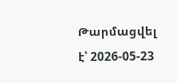Թարմացվել է՝ 2026-05-23